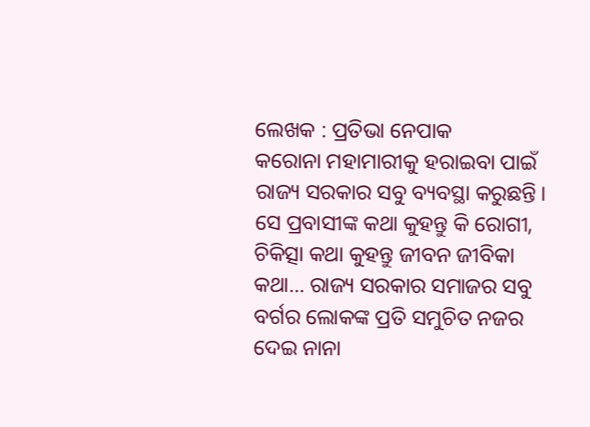ଲେଖକ : ପ୍ରତିଭା ନେପାକ
କରୋନା ମହାମାରୀକୁ ହରାଇବା ପାଇଁ ରାଜ୍ୟ ସରକାର ସବୁ ବ୍ୟବସ୍ଥା କରୁଛନ୍ତି। ସେ ପ୍ରବାସୀଙ୍କ କଥା କୁହନ୍ତୁ କି ରୋଗୀ, ଚିକିତ୍ସା କଥା କୁହନ୍ତୁ ଜୀବନ ଜୀବିକା କଥା… ରାଜ୍ୟ ସରକାର ସମାଜର ସବୁ ବର୍ଗର ଲୋକଙ୍କ ପ୍ରତି ସମୁଚିତ ନଜର ଦେଇ ନାନା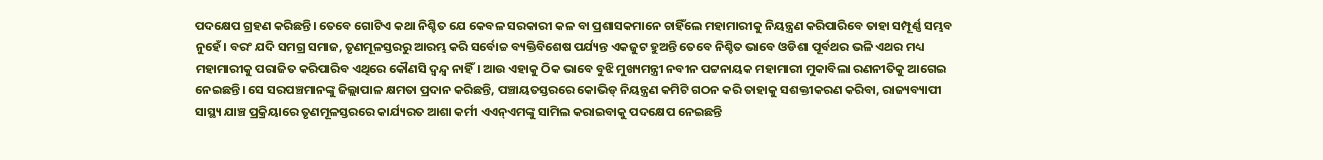ପଦକ୍ଷେପ ଗ୍ରହଣ କରିଛନ୍ତି। ତେବେ ଗୋଟିଏ କଥା ନିଶ୍ଚିତ ଯେ କେବଳ ସରକାରୀ କଳ ବା ପ୍ରଶାସକମାନେ ଚାହିଁଲେ ମହାମାରୀକୁ ନିୟନ୍ତ୍ରଣ କରିପାରିବେ ତାହା ସମ୍ପୂର୍ଣ୍ଣ ସମ୍ଭବ ନୁହେଁ। ବରଂ ଯଦି ସମଗ୍ର ସମାଜ, ତୃଣମୂଳସ୍ତରରୁ ଆରମ୍ଭ କରି ସର୍ବୋଚ୍ଚ ବ୍ୟକ୍ତିବିଶେଷ ପର୍ଯ୍ୟନ୍ତ ଏକଜୁଟ ହୁଅନ୍ତି ତେବେ ନିଶ୍ଚିତ ଭାବେ ଓଡିଶା ପୂର୍ବଥର ଭଳି ଏଥର ମଧ୍ୟ ମହାମାରୀକୁ ପରାଜିତ କରିପାରିବ ଏଥିରେ କୌଣସି ଦ୍ବନ୍ଦ୍ବ ନାହିଁ। ଆଉ ଏହାକୁ ଠିକ ଭାବେ ବୁଝି ମୁଖ୍ୟମନ୍ତ୍ରୀ ନବୀନ ପଟ୍ଟନାୟକ ମହାମାରୀ ମୁକାବିଲା ରଣନୀତିକୁ ଆଗେଇ ନେଇଛନ୍ତି। ସେ ସରପଞ୍ଚମାନଙ୍କୁ ଜିଲ୍ଲାପାଳ କ୍ଷମତା ପ୍ରଦାନ କରିଛନ୍ତି, ପଞ୍ଚାୟତସ୍ତରରେ କୋଭିଡ୍ ନିୟନ୍ତ୍ରଣ କମିଟି ଗଠନ କରି ତାହାକୁ ସଶକ୍ତୀକରଣ କରିବା, ରାଜ୍ୟବ୍ୟାପୀ ସାସ୍ଥ୍ୟ ଯାଞ୍ଚ ପ୍ରକ୍ରିୟାରେ ତୃଣମୂଳସ୍ତରରେ କାର୍ଯ୍ୟରତ ଆଶା କର୍ମୀ ଏଏନ୍ଏମଙ୍କୁ ସାମିଲ କରାଇବାକୁ ପଦକ୍ଷେପ ନେଇଛନ୍ତି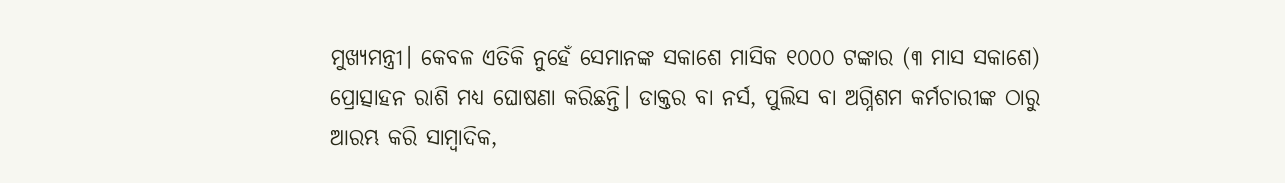ମୁଖ୍ୟମନ୍ତ୍ରୀ। କେବଳ ଏତିକି ନୁହେଁ ସେମାନଙ୍କ ସକାଶେ ମାସିକ ୧୦୦୦ ଟଙ୍କାର (୩ ମାସ ସକାଶେ) ପ୍ରୋତ୍ସାହନ ରାଶି ମଧ୍ୟ ଘୋଷଣା କରିଛନ୍ତି। ଡାକ୍ତର ବା ନର୍ସ, ପୁଲିସ ବା ଅଗ୍ନିଶମ କର୍ମଚାରୀଙ୍କ ଠାରୁ ଆରମ୍ଭ କରି ସାମ୍ବାଦିକ,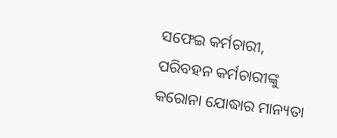ସଫେଇ କର୍ମଚାରୀ, ପରିବହନ କର୍ମଚାରୀଙ୍କୁ କରୋନା ଯୋଦ୍ଧାର ମାନ୍ୟତା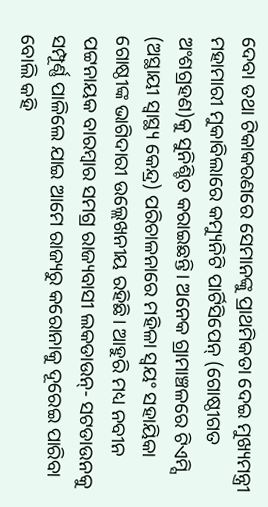ଦେବା ତଥା ଟିକାକରଣରେ ସେମାନଙ୍କୁ ପ୍ରାଥମିକତା ଦେଇ ମୁଖ୍ୟମନ୍ତ୍ରୀ ମହାମାରୀ ମୁକାବିଲାରେ କମ୍ୟୁନିଟି ପାର୍ଟିସିପେନ୍ (ଗୋଷ୍ଠୀଗତ ଅଂଶଗ୍ରହଣ)କୁ ସୁନିଶ୍ଚିତ କରାଇଛନ୍ତି। ଅନେକ ଗ୍ରାମାଞ୍ଚଳରେ ଟିଏମ୍ସି (ଅସ୍ଥାୟୀ ସ୍ବାସ୍ଥ୍ୟ କେନ୍ଦ୍ର) ପରିଚାଳନାରେ ମହିଳା ସ୍ଵୟଂ ସହାୟିକା ଗୋଷ୍ଠୀଙ୍କ ଭାଗିଦାରୀ ଉଲ୍ଲେଖନୀୟ ରହିଛି। ଆହୁରି ମଧ୍ୟ ନବୀନ ପଟ୍ଟନାୟକ ବାରମ୍ବାର ସମଗ୍ର ରାଜ୍ୟବାସୀ ଲକଡାଉନ୍- ସଟଡାଉନକୁ ସମ୍ପୂର୍ଣ୍ଣ ପାଳିଲେ ଯାଇ ଆମେ ରାଜ୍ୟରୁ କରୋନାକୁ ଦୂରେଇ ପାରିବା ବୋଲି କହି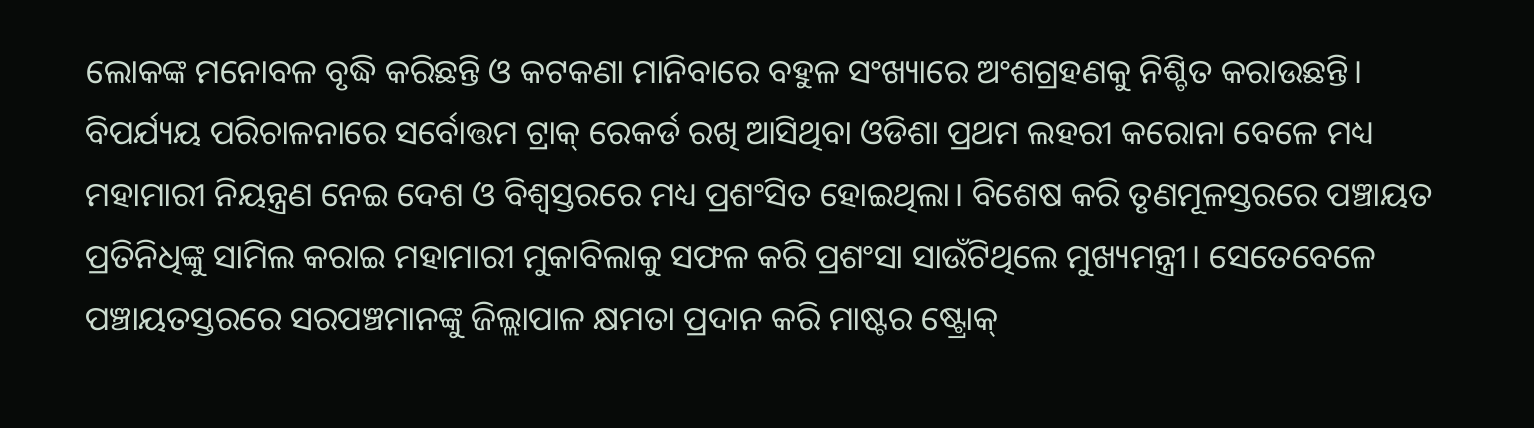ଲୋକଙ୍କ ମନୋବଳ ବୃଦ୍ଧି କରିଛନ୍ତି ଓ କଟକଣା ମାନିବାରେ ବହୁଳ ସଂଖ୍ୟାରେ ଅଂଶଗ୍ରହଣକୁ ନିଶ୍ଚିତ କରାଉଛନ୍ତି।
ବିପର୍ଯ୍ୟୟ ପରିଚାଳନାରେ ସର୍ବୋତ୍ତମ ଟ୍ରାକ୍ ରେକର୍ଡ ରଖି ଆସିଥିବା ଓଡିଶା ପ୍ରଥମ ଲହରୀ କରୋନା ବେଳେ ମଧ୍ୟ ମହାମାରୀ ନିୟନ୍ତ୍ରଣ ନେଇ ଦେଶ ଓ ବିଶ୍ୱସ୍ତରରେ ମଧ୍ୟ ପ୍ରଶଂସିତ ହୋଇଥିଲା। ବିଶେଷ କରି ତୃଣମୂଳସ୍ତରରେ ପଞ୍ଚାୟତ ପ୍ରତିନିଧିଙ୍କୁ ସାମିଲ କରାଇ ମହାମାରୀ ମୁକାବିଲାକୁ ସଫଳ କରି ପ୍ରଶଂସା ସାଉଁଟିଥିଲେ ମୁଖ୍ୟମନ୍ତ୍ରୀ। ସେତେବେଳେ ପଞ୍ଚାୟତସ୍ତରରେ ସରପଞ୍ଚମାନଙ୍କୁ ଜିଲ୍ଲାପାଳ କ୍ଷମତା ପ୍ରଦାନ କରି ମାଷ୍ଟର ଷ୍ଟ୍ରୋକ୍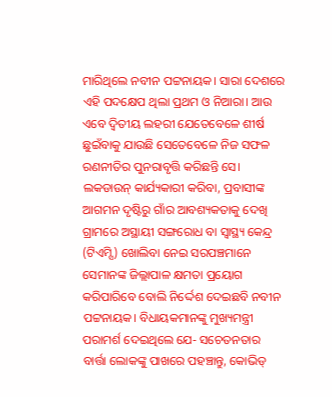ମାରିଥିଲେ ନବୀନ ପଟ୍ଟନାୟକ। ସାରା ଦେଶରେ ଏହି ପଦକ୍ଷେପ ଥିଲା ପ୍ରଥମ ଓ ନିଆରା। ଆଉ ଏବେ ଦ୍ବିତୀୟ ଲହରୀ ଯେତେବେଳେ ଶୀର୍ଷ ଛୁଇଁବାକୁ ଯାଉଛି ସେତେବେଳେ ନିଜ ସଫଳ ରଣନୀତିର ପୁନରାବୃତ୍ତି କରିଛନ୍ତି ସେ। ଲକଡାଉନ୍ କାର୍ଯ୍ୟକାରୀ କରିବା, ପ୍ରବାସୀଙ୍କ ଆଗମନ ଦୃଷ୍ଟିରୁ ଗାଁର ଆବଶ୍ୟକତାକୁ ଦେଖି ଗ୍ରାମରେ ଅସ୍ଥାୟୀ ସଙ୍ଗରୋଧ ବା ସ୍ୱାସ୍ଥ୍ୟ କେନ୍ଦ୍ର (ଟିଏମ୍ସି) ଖୋଲିବା ନେଇ ସରପଞ୍ଚମାନେ ସେମାନଙ୍କ ଜିଲ୍ଲାପାଳ କ୍ଷମତା ପ୍ରୟୋଗ କରିପାରିବେ ବୋଲି ନିର୍ଦ୍ଦେଶ ଦେଇଛବି ନବୀନ ପଟ୍ଟନାୟକ। ବିଧାୟକମାନଙ୍କୁ ମୁଖ୍ୟମନ୍ତ୍ରୀ ପରାମର୍ଶ ଦେଇଥିଲେ ଯେ- ସଚେତନତାର ବାର୍ତ୍ତା ଲୋକଙ୍କୁ ପାଖରେ ପହଞ୍ଚାନ୍ତୁ, କୋଭିଡ୍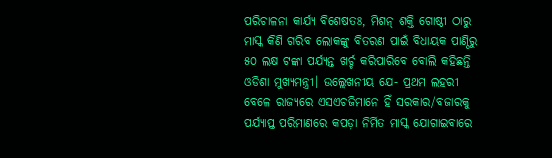ପରିଚାଳନା କାର୍ଯ୍ୟ ବିଶେଷତଃ, ମିଶନ୍ ଶକ୍ତି ଗୋଷ୍ଠୀ ଠାରୁ ମାସ୍କ କିଣି ଗରିବ ଲୋକଙ୍କୁ ବିତରଣ ପାଇଁ ବିଧାୟକ ପାଣ୍ଠିରୁ ୫୦ ଲକ୍ଷ ଟଙ୍କା ପର୍ଯ୍ୟନ୍ତ ଖର୍ଚ୍ଚ କରିପାରିବେ ବୋଲି କହିଛନ୍ତି ଓଡିଶା ମୁଖ୍ୟମନ୍ତ୍ରୀ। ଉଲ୍ଲେଖନୀୟ ଯେ- ପ୍ରଥମ ଲହରୀ ବେଳେ ରାଜ୍ୟରେ ଏସଏଚଜିମାନେ ହିଁ ସରକାର/ବଜାରକୁ ପର୍ଯ୍ୟାପ୍ତ ପରିମାଣରେ କପଡ଼ା ନିର୍ମିତ ମାସ୍କ ଯୋଗାଇବାରେ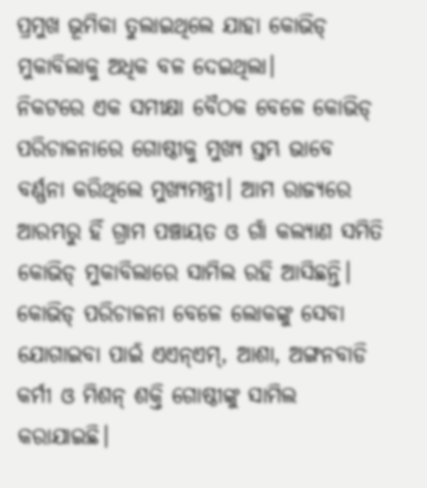ପ୍ରମୁଖ ଭୂମିକା ତୁଲାଇଥିଲେ ଯାହା କୋଭିଡ୍ ମୁକାବିଲାକୁ ଅଧିକ ବଳ ଦେଇଥିଲା।
ନିକଟରେ ଏକ ସମୀକ୍ଷା ବୈଠକ ବେଳେ କୋଭିଡ୍ ପରିଚାଳନାରେ ଗୋଷ୍ଠୀକୁ ମୁଖ୍ୟ ସ୍ତମ୍ଭ ଭାବେ ବର୍ଣ୍ଣନା କରିଥିଲେ ମୁଖ୍ୟମନ୍ତ୍ରୀ। ଆମ ରାଜ୍ୟରେ ଆରମ୍ଭରୁ ହିଁ ଗ୍ରାମ ପଞ୍ଚାୟତ ଓ ଗାଁ କଲ୍ୟାଣ ସମିତି କୋଭିଡ୍ ମୁକାବିଲାରେ ସାମିଲ ରହି ଆସିଛନ୍ତି। କୋଭିଡ୍ ପରିଚାଳନା ବେଳେ ଲୋକଙ୍କୁ ସେବା ଯୋଗାଇବା ପାଇଁ ଏଏନ୍ଏମ୍, ଆଶା, ଅଙ୍ଗନବାଡି କର୍ମୀ ଓ ମିଶନ୍ ଶକ୍ତି ଗୋଷ୍ଠୀଙ୍କୁ ସାମିଲ କରାଯାଇଛି।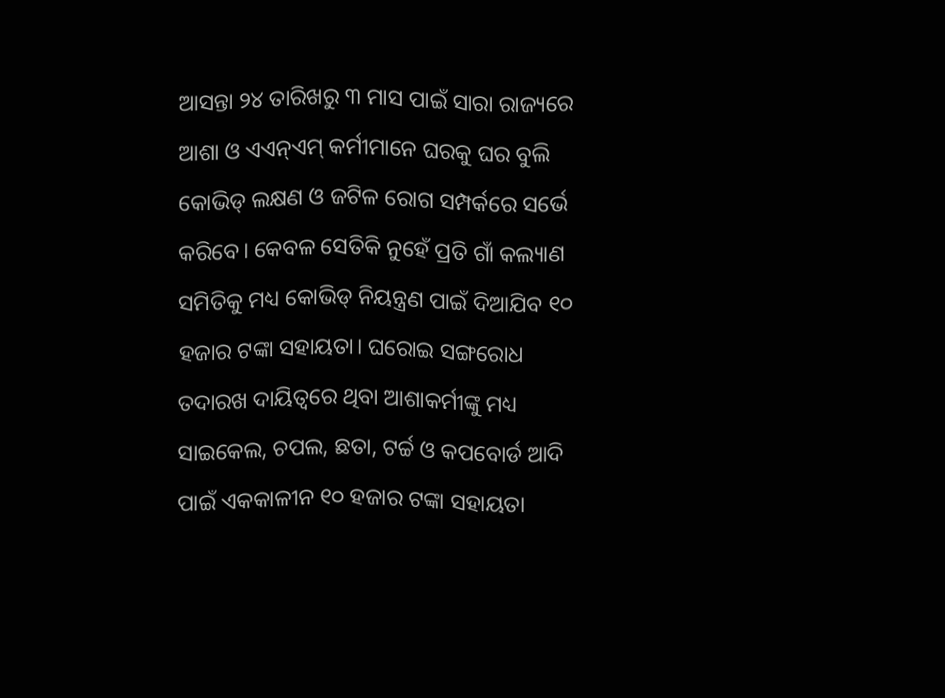ଆସନ୍ତା ୨୪ ତାରିଖରୁ ୩ ମାସ ପାଇଁ ସାରା ରାଜ୍ୟରେ ଆଶା ଓ ଏଏନ୍ଏମ୍ କର୍ମୀମାନେ ଘରକୁ ଘର ବୁଲି କୋଭିଡ୍ ଲକ୍ଷଣ ଓ ଜଟିଳ ରୋଗ ସମ୍ପର୍କରେ ସର୍ଭେ କରିବେ। କେବଳ ସେତିକି ନୁହେଁ ପ୍ରତି ଗାଁ କଲ୍ୟାଣ ସମିତିକୁ ମଧ୍ୟ କୋଭିଡ୍ ନିୟନ୍ତ୍ରଣ ପାଇଁ ଦିଆଯିବ ୧୦ ହଜାର ଟଙ୍କା ସହାୟତା। ଘରୋଇ ସଙ୍ଗରୋଧ ତଦାରଖ ଦାୟିତ୍ବରେ ଥିବା ଆଶାକର୍ମୀଙ୍କୁ ମଧ୍ୟ ସାଇକେଲ, ଚପଲ, ଛତା, ଟର୍ଚ୍ଚ ଓ କପବୋର୍ଡ ଆଦି ପାଇଁ ଏକକାଳୀନ ୧୦ ହଜାର ଟଙ୍କା ସହାୟତା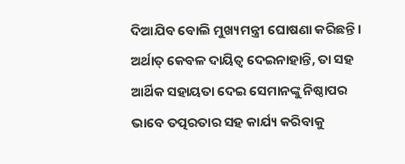ଦିଆଯିବ ବୋଲି ମୁଖ୍ୟମନ୍ତ୍ରୀ ଘୋଷଣା କରିଛନ୍ତି। ଅର୍ଥାତ୍ କେବଳ ଦାୟିତ୍ବ ଦେଇନାହାନ୍ତି, ତା ସହ ଆର୍ଥିକ ସହାୟତା ଦେଇ ସେମାନଙ୍କୁ ନିଷ୍ଠାପର ଭାବେ ତତ୍ପରତାର ସହ କାର୍ଯ୍ୟ କରିବାକୁ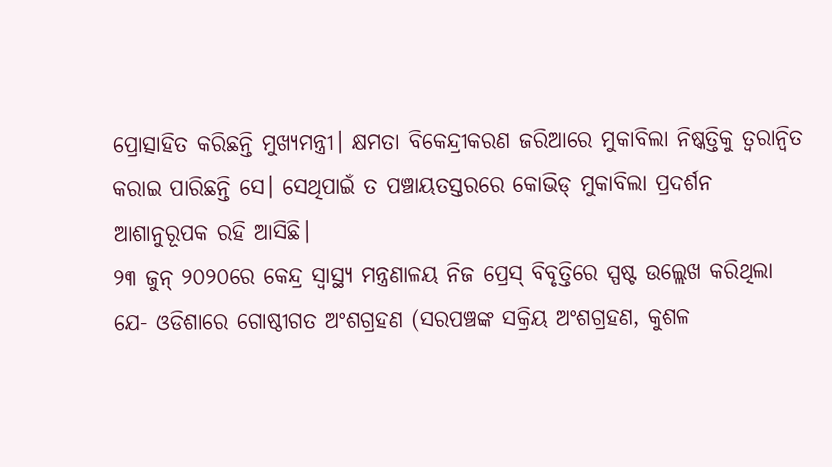ପ୍ରୋତ୍ସାହିତ କରିଛନ୍ତି ମୁଖ୍ୟମନ୍ତ୍ରୀ। କ୍ଷମତା ବିକେନ୍ଦ୍ରୀକରଣ ଜରିଆରେ ମୁକାବିଲା ନିଷ୍କତ୍ତିକୁ ତ୍ବରାନ୍ବିତ କରାଇ ପାରିଛନ୍ତି ସେ। ସେଥିପାଇଁ ତ ପଞ୍ଚାୟତସ୍ତରରେ କୋଭିଡ୍ ମୁକାବିଲା ପ୍ରଦର୍ଶନ ଆଶାନୁରୂପକ ରହି ଆସିଛି।
୨୩ ଜୁନ୍ ୨୦୨୦ରେ କେନ୍ଦ୍ର ସ୍ବାସ୍ଥ୍ୟ ମନ୍ତ୍ରଣାଳୟ ନିଜ ପ୍ରେସ୍ ବିବୃତ୍ତିରେ ସ୍ପଷ୍ଟ ଉଲ୍ଲେଖ କରିଥିଲା ଯେ- ଓଡିଶାରେ ଗୋଷ୍ଠୀଗତ ଅଂଶଗ୍ରହଣ (ସରପଞ୍ଚଙ୍କ ସକ୍ରିୟ ଅଂଶଗ୍ରହଣ, କୁଶଳ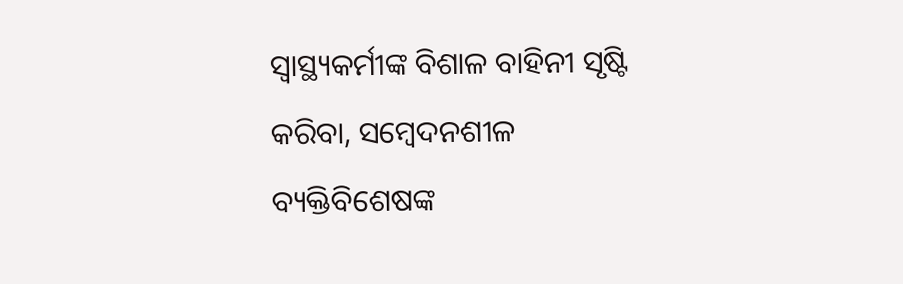ସ୍ଵାସ୍ଥ୍ୟକର୍ମୀଙ୍କ ବିଶାଳ ବାହିନୀ ସୃଷ୍ଟି କରିବା, ସମ୍ବେଦନଶୀଳ ବ୍ୟକ୍ତିବିଶେଷଙ୍କ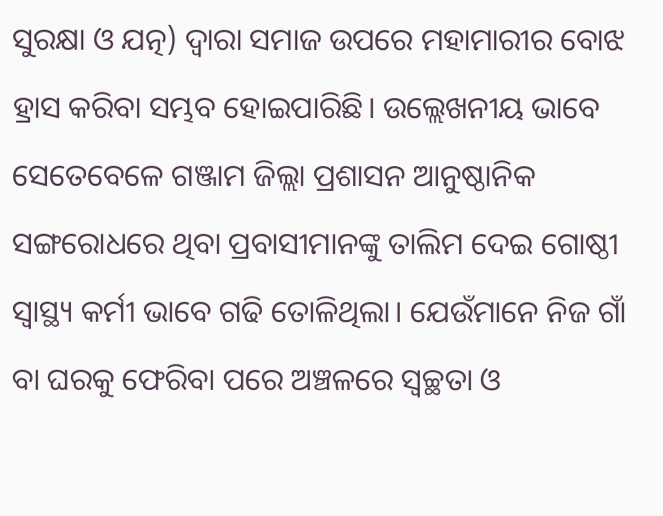ସୁରକ୍ଷା ଓ ଯତ୍ନ) ଦ୍ବାରା ସମାଜ ଉପରେ ମହାମାରୀର ବୋଝ ହ୍ରାସ କରିବା ସମ୍ଭବ ହୋଇପାରିଛି। ଉଲ୍ଲେଖନୀୟ ଭାବେ ସେତେବେଳେ ଗଞ୍ଜାମ ଜିଲ୍ଲା ପ୍ରଶାସନ ଆନୁଷ୍ଠାନିକ ସଙ୍ଗରୋଧରେ ଥିବା ପ୍ରବାସୀମାନଙ୍କୁ ତାଲିମ ଦେଇ ଗୋଷ୍ଠୀ ସ୍ବାସ୍ଥ୍ୟ କର୍ମୀ ଭାବେ ଗଢି ତୋଳିଥିଲା। ଯେଉଁମାନେ ନିଜ ଗାଁ ବା ଘରକୁ ଫେରିବା ପରେ ଅଞ୍ଚଳରେ ସ୍ୱଚ୍ଛତା ଓ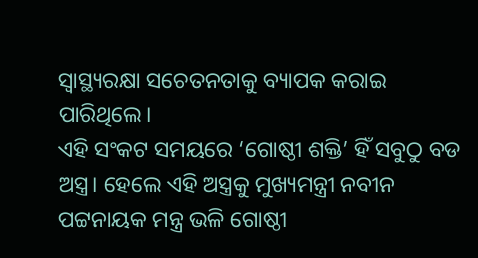ସ୍ୱାସ୍ଥ୍ୟରକ୍ଷା ସଚେତନତାକୁ ବ୍ୟାପକ କରାଇ ପାରିଥିଲେ।
ଏହି ସଂକଟ ସମୟରେ ‘ଗୋଷ୍ଠୀ ଶକ୍ତି’ ହିଁ ସବୁଠୁ ବଡ ଅସ୍ତ୍ର। ହେଲେ ଏହି ଅସ୍ତ୍ରକୁ ମୁଖ୍ୟମନ୍ତ୍ରୀ ନବୀନ ପଟ୍ଟନାୟକ ମନ୍ତ୍ର ଭଳି ଗୋଷ୍ଠୀ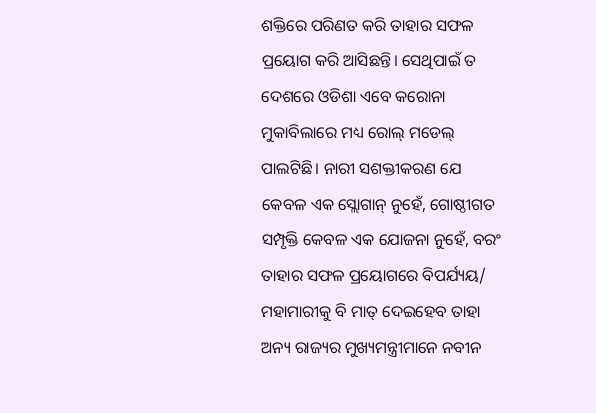ଶକ୍ତିରେ ପରିଣତ କରି ତାହାର ସଫଳ ପ୍ରୟୋଗ କରି ଆସିଛନ୍ତି। ସେଥିପାଇଁ ତ ଦେଶରେ ଓଡିଶା ଏବେ କରୋନା ମୁକାବିଲାରେ ମଧ୍ୟ ରୋଲ୍ ମଡେଲ୍ ପାଲଟିଛି। ନାରୀ ସଶକ୍ତୀକରଣ ଯେ କେବଳ ଏକ ସ୍ଲୋଗାନ୍ ନୁହେଁ, ଗୋଷ୍ଠୀଗତ ସମ୍ପୃକ୍ତି କେବଳ ଏକ ଯୋଜନା ନୁହେଁ, ବରଂ ତାହାର ସଫଳ ପ୍ରୟୋଗରେ ବିପର୍ଯ୍ୟୟ/ ମହାମାରୀକୁ ବି ମାତ୍ ଦେଇହେବ ତାହା ଅନ୍ୟ ରାଜ୍ୟର ମୁଖ୍ୟମନ୍ତ୍ରୀମାନେ ନବୀନ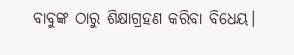ବାବୁଙ୍କ ଠାରୁ ଶିକ୍ଷାଗ୍ରହଣ କରିବା ବିଧେୟ।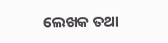ଲେଖକ ତଥା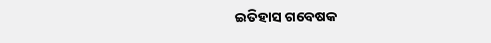ଇତିହାସ ଗବେଷକ